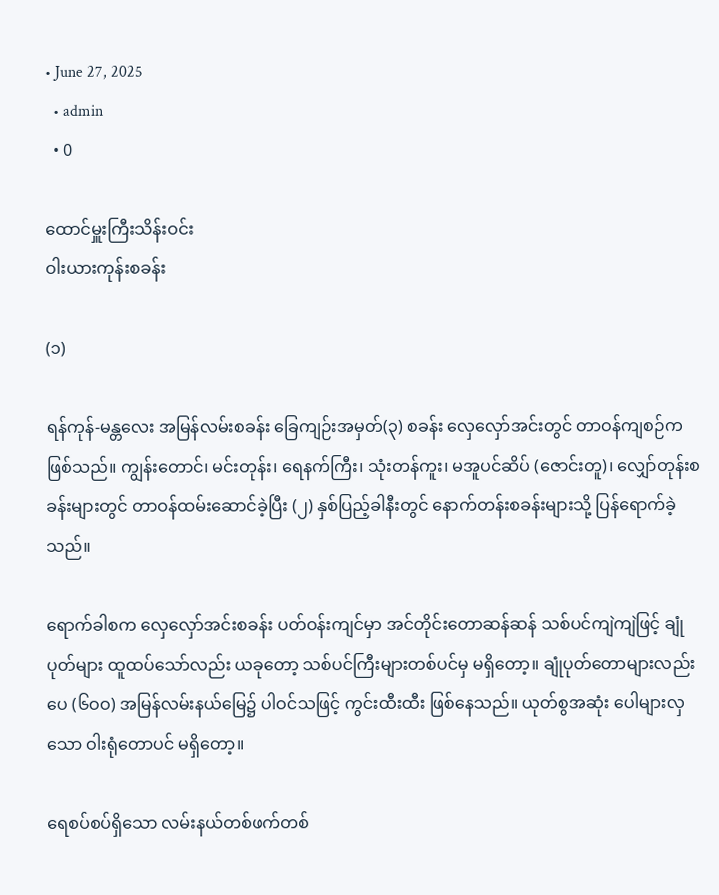• June 27, 2025
  • admin
  • 0

ထောင်မှူးကြီးသိန်းဝင်း
ဝါးယားကုန်းစခန်း

(၁)

ရန်ကုန်-မန္တလေး အမြန်လမ်းစခန်း ခြေကျဉ်းအမှတ်(၃) စခန်း လှေလှော်အင်းတွင် တာဝန်ကျစဉ်ကဖြစ်သည်။ ကျွန်းတောင်၊ မင်းတုန်း၊ ရေနက်ကြီး၊ သုံးတန်ကူး၊ မအူပင်ဆိပ် (ဇောင်းတူ)၊ လျှော်တုန်းစခန်းများတွင် တာဝန်ထမ်းဆောင်ခဲ့ပြီး (၂) နှစ်ပြည့်ခါနီးတွင် နောက်တန်းစခန်းများသို့ ပြန်ရောက်ခဲ့သည်။

ရောက်ခါစက လှေလှော်အင်းစခန်း ပတ်ဝန်းကျင်မှာ အင်တိုင်းတောဆန်ဆန် သစ်ပင်ကျဲကျဲဖြင့် ချုံပုတ်များ ထူထပ်သော်လည်း ယခုတော့ သစ်ပင်ကြီးများတစ်ပင်မှ မရှိတော့။ ချုံပုတ်တောများလည်း ပေ (၆ဝဝ) အမြန်လမ်းနယ်မြေ၌ ပါဝင်သဖြင့် ကွင်းထီးထီး ဖြစ်နေသည်။ ယုတ်စွအဆုံး ပေါများလှသော ဝါးရုံတောပင် မရှိတော့။

ရေစပ်စပ်ရှိသော လမ်းနယ်တစ်ဖက်တစ်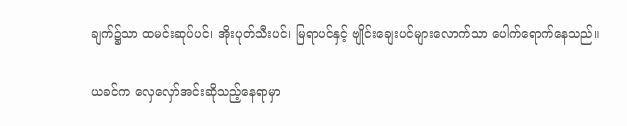ချက်၌သာ ထမင်းဆုပ်ပင်၊ အိုးပုတ်သီးပင်၊ မြရာပင်နှင့် ဗျိုင်းချေးပင်များလောက်သာ ပေါက်ရောက်နေသည်။

ယခင်က လှေလှော်အင်းဆိုသည့်နေရာမှာ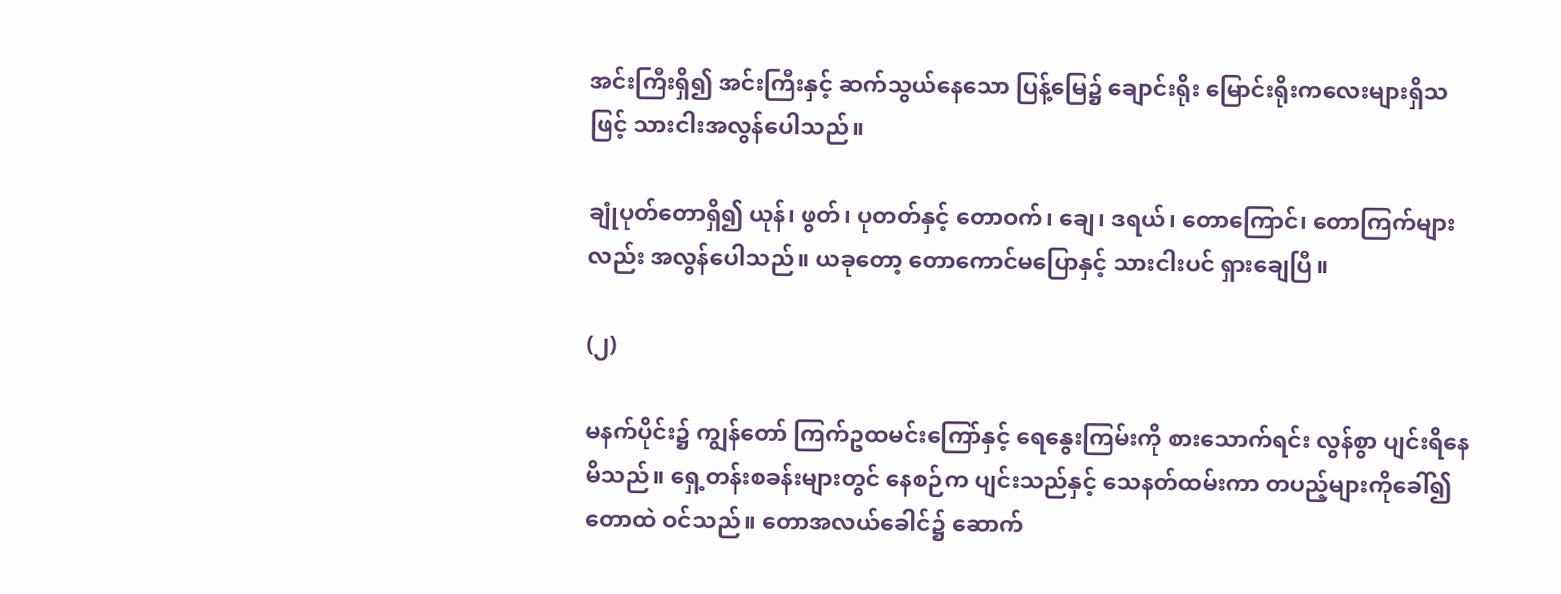အင်းကြီးရှိ၍ အင်းကြီးနှင့် ဆက်သွယ်နေသော ပြန့်မြေ၌ ချောင်းရိုး မြောင်းရိုးကလေးများရှိသဖြင့် သားငါးအလွန်ပေါသည်။

ချုံပုတ်တောရှိ၍ ယုန်၊ ဖွတ်၊ ပုတတ်နှင့် တောဝက်၊ ချေ၊ ဒရယ်၊ တောကြောင်၊ တောကြက်များလည်း အလွန်ပေါသည်။ ယခုတော့ တောကောင်မပြောနှင့် သားငါးပင် ရှားချေပြီ။

(၂)

မနက်ပိုင်း၌ ကျွန်တော် ကြက်ဥထမင်းကြော်နှင့် ရေနွေးကြမ်းကို စားသောက်ရင်း လွန်စွာ ပျင်းရိနေမိသည်။ ရှေ့တန်းစခန်းများတွင် နေစဉ်က ပျင်းသည်နှင့် သေနတ်ထမ်းကာ တပည့်များကိုခေါ်၍ တောထဲ ဝင်သည်။ တောအလယ်ခေါင်၌ ဆောက်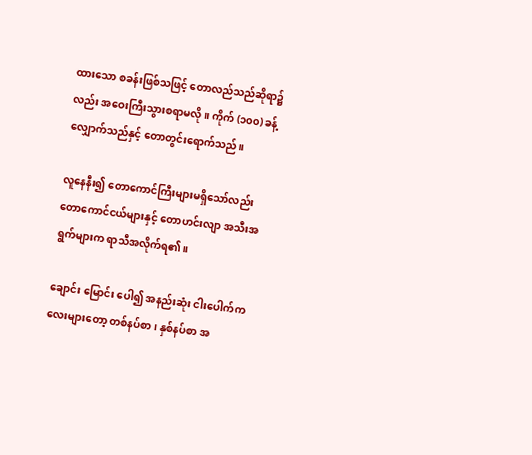ထားသော စခန်းဖြစ်သဖြင့် တောလည်သည်ဆိုရာ၌လည်း အဝေးကြီးသွားစရာမလို။ ကိုက် (၁၀၀) ခန့် လျှောက်သည်နှင့် တောတွင်းရောက်သည်။

လူနေနီး၍ တောကောင်ကြီးများမရှိသော်လည်း တောကောင်ငယ်များနှင့် တောဟင်းလျာ အသီးအရွက်များက ရာသီအလိုက်ရ၏။

ချောင်း မြောင်း ပေါ၍ အနည်းဆုံး ငါးပေါက်ကလေးများတော့ တစ်နပ်စာ၊ နှစ်နပ်စာ အ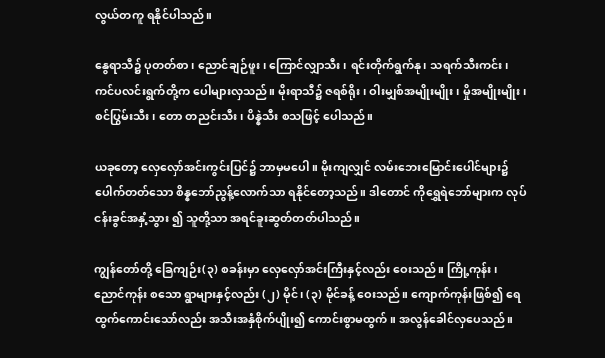လွယ်တကူ ရနိုင်ပါသည်။

နွေရာသီ၌ ပုတတ်စာ၊ ညောင်ချဉ်ဖူး၊ ကြောင်လျှာသီး၊ ရင်းတိုက်ရွက်နု၊ သရက်သီးကင်း၊ ကင်ပလင်းရွက်တို့က ပေါများလှသည်။ မိုးရာသီ၌ ဇရစ်ရိုး၊ ဝါးမျှစ်အမျိုးမျိုး၊ မှိုအမျိုးမျိုး၊ စင်ပြွမ်းသီး၊ တော တညင်းသီး၊ ပိန္နဲသီး စသဖြင့် ပေါသည်။

ယခုတော့ လှေလှော်အင်းကွင်းပြင်၌ ဘာမှမပေါ။ မိုးကျလျှင် လမ်းဘေးမြောင်းပေါင်များ၌ ပေါက်တတ်သော စိန္နဘော်ညွန့်လောက်သာ ရနိုင်တော့သည်။ ဒါတောင် ကိုရွှေရဲဘော်များက လုပ်ငန်းခွင်အနှံ့သွား ၍ သူတို့သာ အရင်ခူးဆွတ်တတ်ပါသည်။

ကျွန်တော်တို့ ခြေကျဉ်း(၃) စခန်းမှာ လှေလှော်အင်းကြီးနှင့်လည်း ဝေးသည်။ ကြို့ကုန်း၊ ညောင်ကုန်း စသော ရွာများနှင့်လည်း (၂) မိုင်၊ (၃) မိုင်ခန့် ဝေးသည်။ ကျောက်ကုန်းဖြစ်၍ ရေထွက်ကောင်းသော်လည်း အသီးအနှံစိုက်ပျိုး၍ ကောင်းစွာမထွက်။ အလွန်ခေါင်လှပေသည်။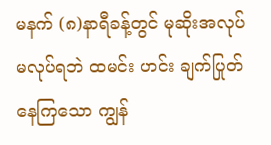မနက် (၈)နာရီခန့်တွင် မုဆိုးအလုပ် မလုပ်ရဘဲ ထမင်း ဟင်း ချက်ပြုတ်နေကြသော ကျွန်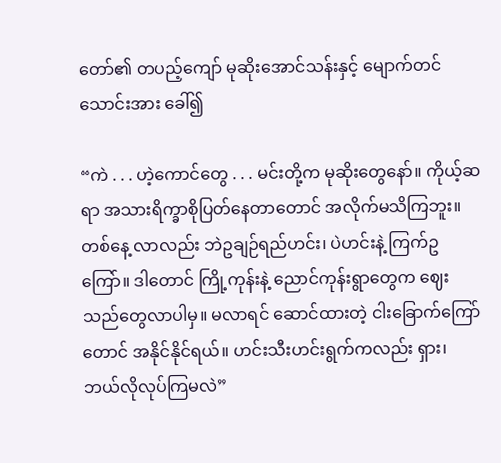တော်၏ တပည့်ကျော် မုဆိုးအောင်သန်းနှင့် မျောက်တင်သောင်းအား ခေါ်၍

“ကဲ . . . ဟဲ့ကောင်တွေ . . . မင်းတို့က မုဆိုးတွေနော်။ ကိုယ့်ဆရာ အသားရိက္ခာစိုပြတ်နေတာတောင် အလိုက်မသိကြဘူး။ တစ်နေ့ လာလည်း ဘဲဥချဉ်ရည်ဟင်း၊ ပဲဟင်းနဲ့ ကြက်ဥကြော်။ ဒါတောင် ကြို့ကုန်းနဲ့ ညောင်ကုန်းရွာတွေက ဈေးသည်တွေလာပါမှ။ မလာရင် ဆောင်ထားတဲ့ ငါးခြောက်ကြော်တောင် အနိုင်နိုင်ရယ်။ ဟင်းသီးဟင်းရွက်ကလည်း ရှား၊ ဘယ်လိုလုပ်ကြမလဲ”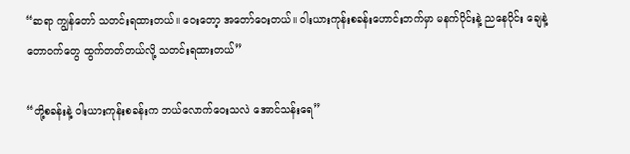“ဆရာ ကျွန်တော် သတင်းရထားတယ်။ ဝေးတော့ အတော်ဝေးတယ်။ ဝါးယားကုန်းစခန်းဟောင်းဘက်မှာ မနက်ပိုင်းနဲ့ ညနေပိုင်း ချေနဲ့ တောဝက်တွေ ထွက်တတ်တယ်လို့ သတင်းရထားတယ်”

“တို့စခန်းနဲ့ ဝါးယားကုန်းစခန်းက ဘယ်လောက်ဝေးသလဲ အောင်သန်းရေ”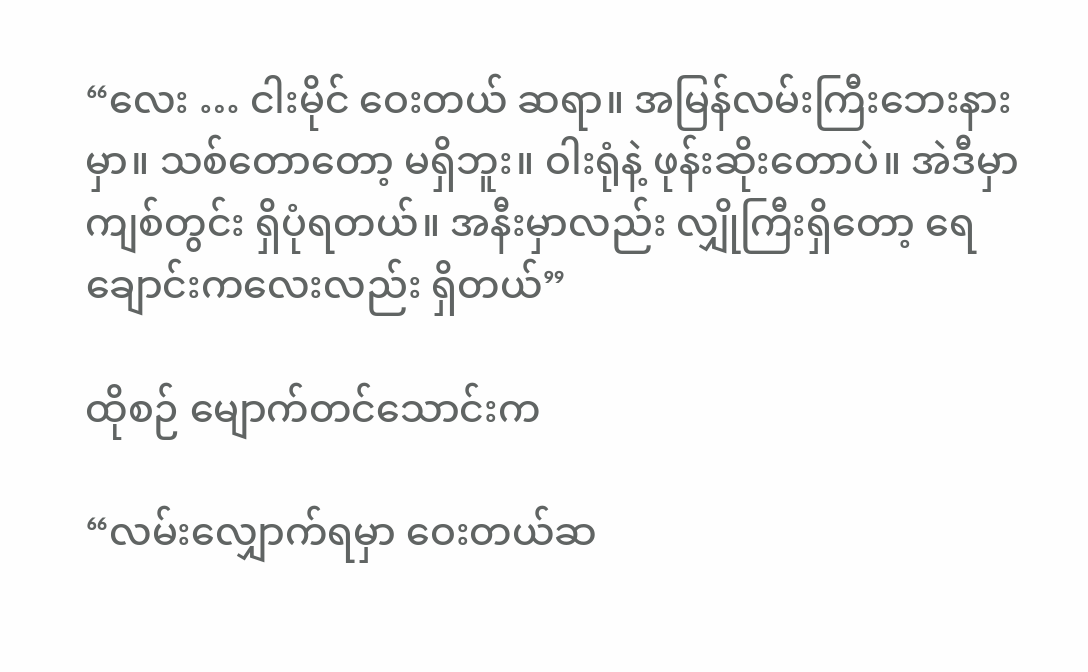“လေး … ငါးမိုင် ဝေးတယ် ဆရာ။ အမြန်လမ်းကြီးဘေးနားမှာ။ သစ်တောတော့ မရှိဘူး။ ဝါးရုံနဲ့ ဖုန်းဆိုးတောပဲ။ အဲဒီမှာ ကျစ်တွင်း ရှိပုံရတယ်။ အနီးမှာလည်း လျှိုကြီးရှိတော့ ရေချောင်းကလေးလည်း ရှိတယ်”

ထိုစဉ် မျောက်တင်သောင်းက

“လမ်းလျှောက်ရမှာ ဝေးတယ်ဆ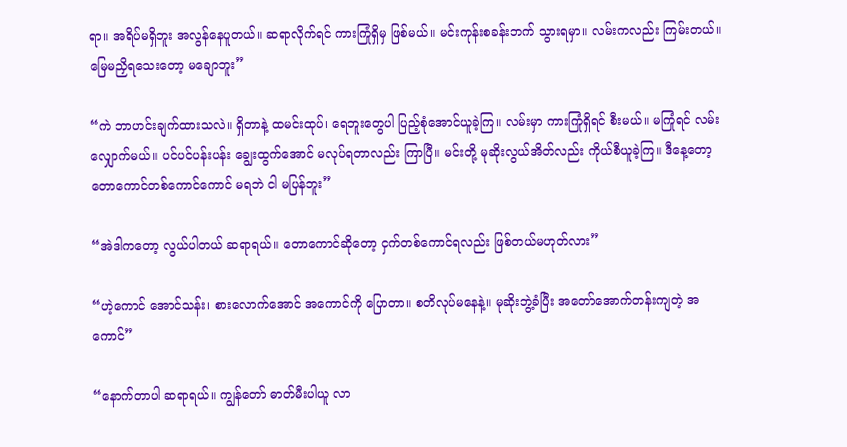ရာ။ အရိပ်မရှိဘူး အလွန်နေပူတယ်။ ဆရာလိုက်ရင် ကားကြုံရှိမှ ဖြစ်မယ်။ မင်းကုန်းစခန်းဘက် သွားရမှာ။ လမ်းကလည်း ကြမ်းတယ်။ မြေမညှိရသေးတော့ မချောဘူး”

“ကဲ ဘာဟင်းချက်ထားသလဲ။ ရှိတာနဲ့ ထမင်းထုပ်၊ ရေဘူးတွေပါ ပြည့်စုံအောင်ယူခဲ့ကြ။ လမ်းမှာ ကားကြုံရှိရင် စီးမယ်။ မကြုံရင် လမ်းလျှောက်မယ်။ ပင်ပင်ပန်းပန်း ချွေးထွက်အောင် မလုပ်ရတာလည်း ကြာပြီ။ မင်းတို့ မုဆိုးလွယ်အိတ်လည်း ကိုယ်စီယူခဲ့ကြ။ ဒီနေ့တော့ တောကောင်တစ်ကောင်ကောင် မရဘဲ ငါ မပြန်ဘူး”

“အဲဒါကတော့ လွယ်ပါတယ် ဆရာရယ်။ တောကောင်ဆိုတော့ ငှက်တစ်ကောင်ရလည်း ဖြစ်တယ်မဟုတ်လား”

“ဟဲ့ကောင် အောင်သန်း၊ စားလောက်အောင် အကောင်ကို ပြောတာ။ စတိလုပ်မနေနဲ့။ မုဆိုးဘွဲ့ခံပြီး အတော်အောက်တန်းကျတဲ့ အကောင်”

“နောက်တာပါ ဆရာရယ်။ ကျွန်တော် ဓာတ်မီးပါယူ လာ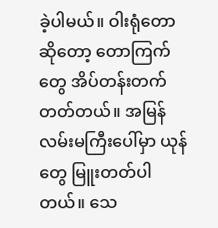ခဲ့ပါမယ်။ ဝါးရုံတောဆိုတော့ တောကြက်တွေ အိပ်တန်းတက်တတ်တယ်။ အမြန်လမ်းမကြီးပေါ်မှာ ယုန်တွေ မြူးတတ်ပါတယ်။ သေ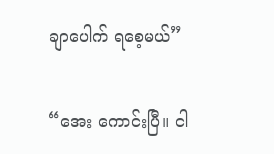ချာပေါက် ရစေ့မယ်”

“အေး ကောင်းပြီ။ ငါ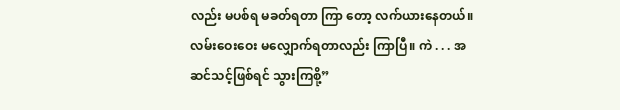လည်း မပစ်ရ မခတ်ရတာ ကြာ တော့ လက်ယားနေတယ်။ လမ်းဝေးဝေး မလျှောက်ရတာလည်း ကြာပြီ။ ကဲ . . . အဆင်သင့်ဖြစ်ရင် သွားကြစို့”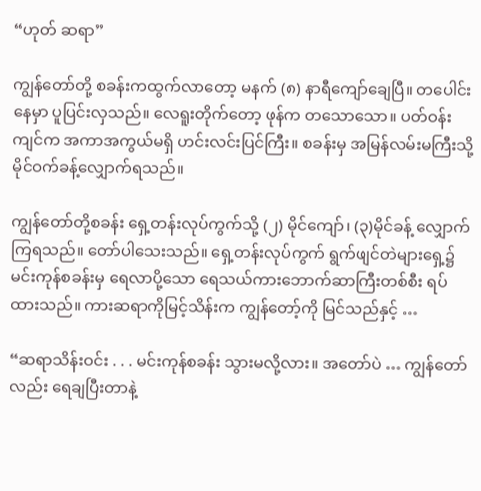“ဟုတ် ဆရာ”

ကျွန်တော်တို့ စခန်းကထွက်လာတော့ မနက် (၈) နာရီကျော်ချေပြီ။ တပေါင်းနေမှာ ပူပြင်းလှသည်။ လေရူးတိုက်တော့ ဖုန်က တသောသော။ ပတ်ဝန်းကျင်က အကာအကွယ်မရှိ ဟင်းလင်းပြင်ကြီး။ စခန်းမှ အမြန်လမ်းမကြီးသို့ မိုင်ဝက်ခန့်လျှောက်ရသည်။

ကျွန်တော်တို့စခန်း ရှေ့တန်းလုပ်ကွက်သို့ (၂) မိုင်ကျော်၊ (၃)မိုင်ခန့် လျှောက်ကြရသည်။ တော်ပါသေးသည်။ ရှေ့တန်းလုပ်ကွက် ရွက်ဖျင်တဲများရှေ့၌ မင်းကုန်စခန်းမှ ရေလာပို့သော ရေသယ်ကားဘောက်ဆာကြီးတစ်စီး ရပ်ထားသည်။ ကားဆရာကိုမြင့်သိန်းက ကျွန်တော့်ကို မြင်သည်နှင့် …

“ဆရာသိန်းဝင်း . . . မင်းကုန်စခန်း သွားမလို့လား။ အတော်ပဲ … ကျွန်တော်လည်း ရေချပြီးတာနဲ့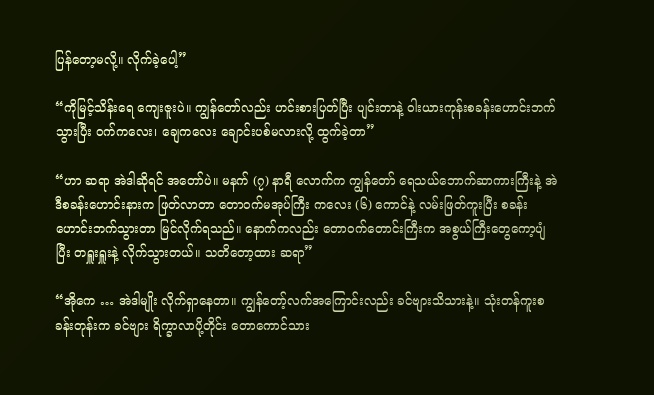ပြန်တော့မလို့။ လိုက်ခဲ့ပေါ့”

“ကိုမြင့်သိန်းရေ ကျေးဇူးပဲ။ ကျွန်တော်လည်း ဟင်းစားပြတ်ပြီး ပျင်းတာနဲ့ ဝါးယားကုန်းစခန်းဟောင်းဘက်သွားပြီး ဝက်ကလေး၊ ချေကလေး ချောင်းပစ်မလားလို့ ထွက်ခဲ့တာ”

“ဟာ ဆရာ အဲဒါဆိုရင် အတော်ပဲ။ မနက် (၇) နာရီ လောက်က ကျွန်တော် ရေသယ်ဘောက်ဆာကားကြီးနဲ့ အဲဒီစခန်းဟောင်းနားက ဖြတ်လာတာ တောဝက်မအုပ်ကြီး ကလေး (၆) ကောင်နဲ့ လမ်းဖြတ်ကူးပြီး စခန်းဟောင်းဘက်သွားတာ မြင်လိုက်ရသည်။ နောက်ကလည်း တောဝက်တောင်းကြီးက အစွယ်ကြီးတွေကော့ပျံပြီး တရှူးရှူးနဲ့ လိုက်သွားတယ်။ သတိတော့ထား ဆရာ”

“အိုကေ … အဲဒါမျိုး လိုက်ရှာနေတာ။ ကျွန်တော့်လက်အကြောင်းလည်း ခင်ဗျားသိသားနဲ့။ သုံးတန်ကူးစခန်းတုန်းက ခင်ဗျား ရိက္ခာလာပို့တိုင်း တောကောင်သား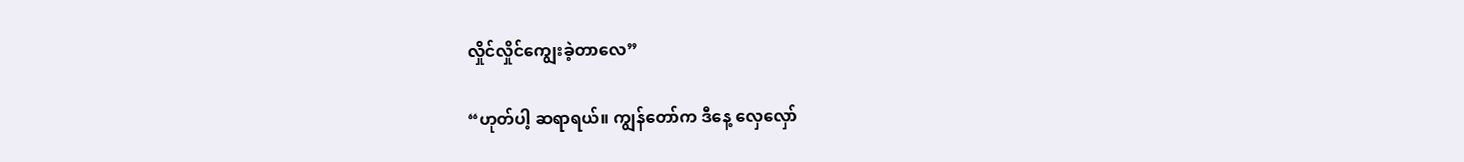လှိုင်လှိုင်ကျွေးခဲ့တာလေ”

“ဟုတ်ပါ့ ဆရာရယ်။ ကျွန်တော်က ဒီနေ့ လှေလှော်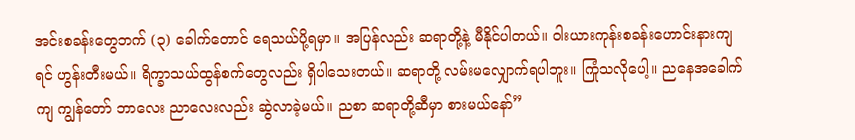အင်းစခန်းတွေဘက် (၃) ခေါက်တောင် ရေသယ်ပို့ရမှာ။ အပြန်လည်း ဆရာတို့နဲ့ မီနိုင်ပါတယ်။ ဝါးယားကုန်းစခန်းဟောင်းနားကျရင် ဟွန်းတီးမယ်။ ရိက္ခာသယ်ထွန်စက်တွေလည်း ရှိပါသေးတယ်။ ဆရာတို့ လမ်းမလျှောက်ရပါဘူး။ ကြုံသလိုပေါ့။ ညနေအခေါက်ကျ ကျွန်တော် ဘာလေး ညာလေးလည်း ဆွဲလာခဲ့မယ်။ ညစာ ဆရာတို့ဆီမှာ စားမယ်နော်”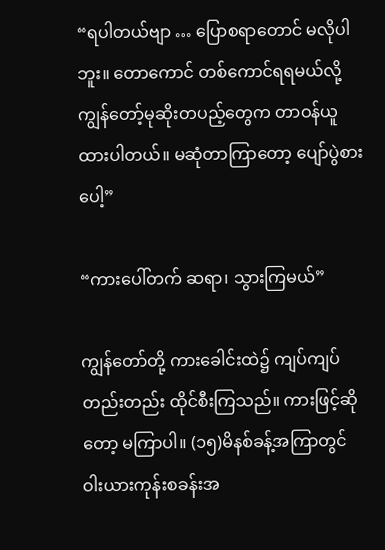“ရပါတယ်ဗျာ … ပြောစရာတောင် မလိုပါဘူး။ တောကောင် တစ်ကောင်ရရမယ်လို့ ကျွန်တော့်မုဆိုးတပည့်တွေက တာဝန်ယူထားပါတယ်။ မဆုံတာကြာတော့ ပျော်ပွဲစားပေါ့”

“ကားပေါ်တက် ဆရာ၊ သွားကြမယ်”

ကျွန်တော်တို့ ကားခေါင်းထဲ၌ ကျပ်ကျပ်တည်းတည်း ထိုင်စီးကြသည်။ ကားဖြင့်ဆိုတော့ မကြာပါ။ (၁၅)မိနစ်ခန့်အကြာတွင် ဝါးယားကုန်းစခန်းအ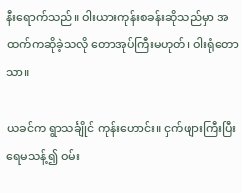နီးရောက်သည်။ ဝါးယားကုန်းစခန်းဆိုသည်မှာ အထက်ကဆိုခဲ့သလို တောအုပ်ကြီးမဟုတ်၊ ဝါးရုံတောသာ။

ယခင်က ရွာသင်္ချိုင် ကုန်းဟောင်း။ ငှက်ဖျားကြီးပြီး ရေမသန့်၍ ဝမ်း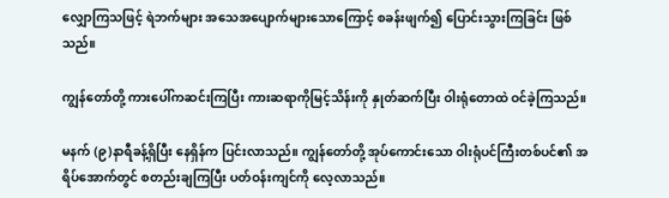လျှောကြသဖြင့် ရဲဘက်များ အသေအပျောက်များသောကြောင့် စခန်းဖျက်၍ ပြောင်းသွားကြခြင်း ဖြစ်သည်။

ကျွန်တော်တို့ ကားပေါ်ကဆင်းကြပြီး ကားဆရာကိုမြင့်သိန်းကို နှုတ်ဆက်ပြီး ဝါးရုံတောထဲ ဝင်ခဲ့ကြသည်။

မနက် (၉)နာရီခန့်ရှိပြီး နေရှိန်က ပြင်းလာသည်။ ကျွန်တော်တို့ အုပ်ကောင်းသော ဝါးရုံပင်ကြီးတစ်ပင်၏ အရိပ်အောက်တွင် စတည်းချကြပြီး ပတ်ဝန်းကျင်ကို လေ့လာသည်။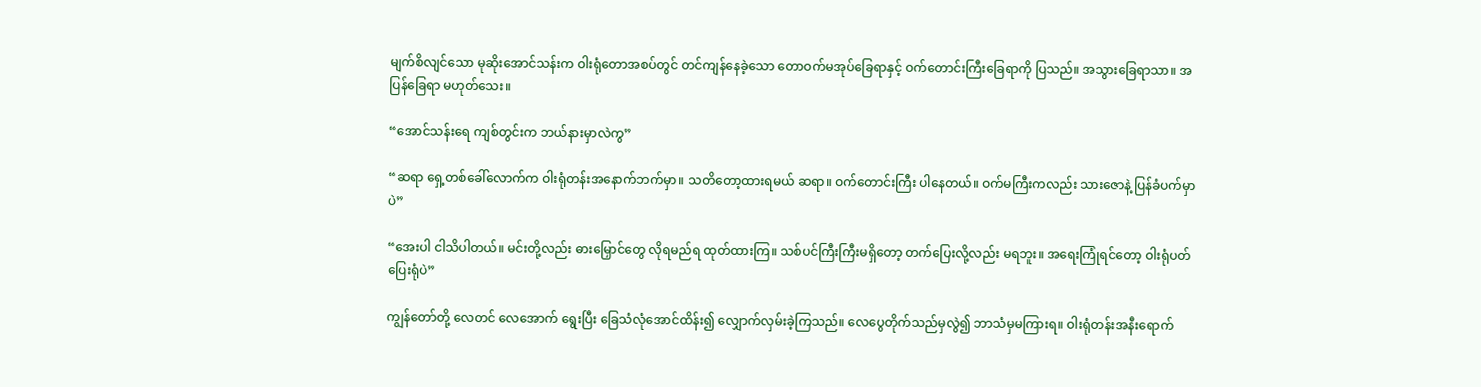မျက်စိလျင်သော မုဆိုးအောင်သန်းက ဝါးရုံတောအစပ်တွင် တင်ကျန်နေခဲ့သော တောဝက်မအုပ်ခြေရာနှင့် ဝက်တောင်းကြီးခြေရာကို ပြသည်။ အသွားခြေရာသာ။ အပြန်ခြေရာ မဟုတ်သေး။

“အောင်သန်းရေ ကျစ်တွင်းက ဘယ်နားမှာလဲကွ”

“ဆရာ ရှေ့တစ်ခေါ်လောက်က ဝါးရုံတန်းအနောက်ဘက်မှာ။ သတိတော့ထားရမယ် ဆရာ။ ဝက်တောင်းကြီး ပါနေတယ်။ ဝက်မကြီးကလည်း သားဇောနဲ့ ပြန်ခံပက်မှာပဲ”

“အေးပါ ငါသိပါတယ်။ မင်းတို့လည်း ဓားမြှောင်တွေ လိုရမည်ရ ထုတ်ထားကြ။ သစ်ပင်ကြီးကြီးမရှိတော့ တက်ပြေးလို့လည်း မရဘူး။ အရေးကြုံရင်တော့ ဝါးရုံပတ်ပြေးရုံပဲ”

ကျွန်တော်တို့ လေတင် လေအောက် ရွေးပြီး ခြေသံလုံအောင်ထိန်း၍ လျှောက်လှမ်းခဲ့ကြသည်။ လေပွေတိုက်သည်မှလွဲ၍ ဘာသံမှမကြားရ။ ဝါးရုံတန်းအနီးရောက်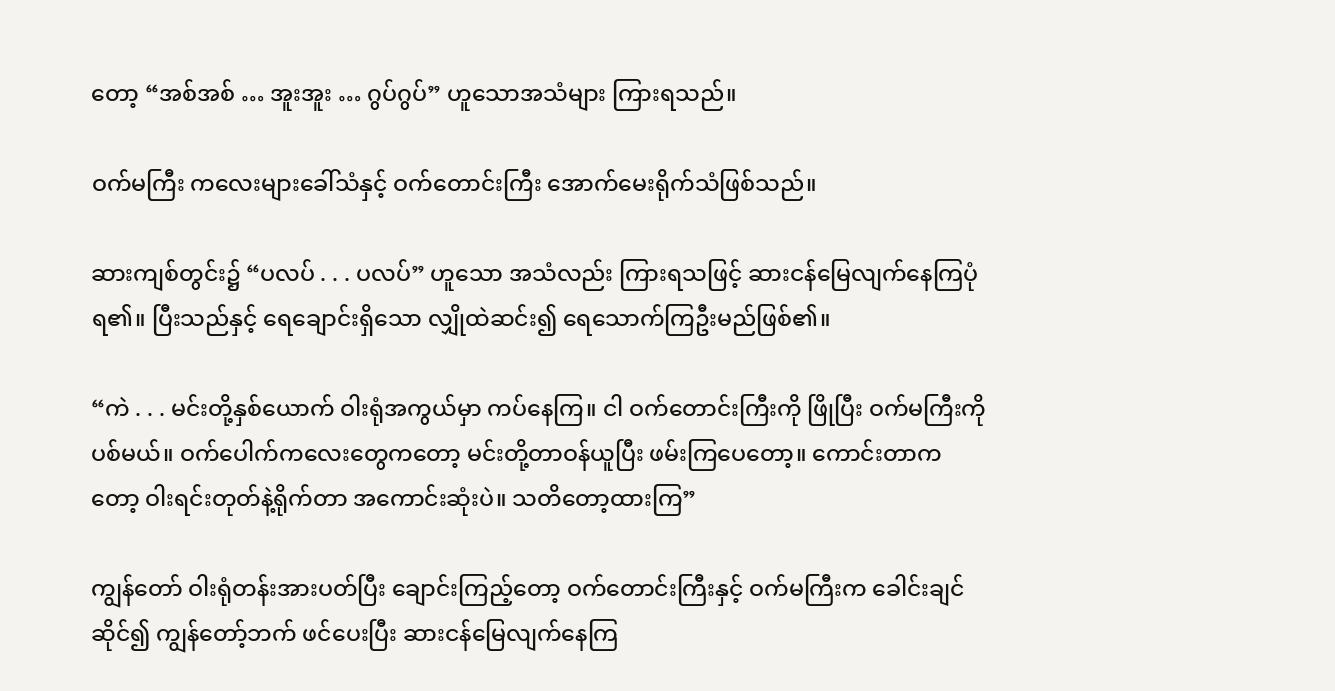တော့ “အစ်အစ် … အူးအူး … ဂွပ်ဂွပ်” ဟူသောအသံများ ကြားရသည်။

ဝက်မကြီး ကလေးများခေါ်သံနှင့် ဝက်တောင်းကြီး အောက်မေးရိုက်သံဖြစ်သည်။

ဆားကျစ်တွင်း၌ “ပလပ် . . . ပလပ်” ဟူသော အသံလည်း ကြားရသဖြင့် ဆားငန်မြေလျက်နေကြပုံရ၏။ ပြီးသည်နှင့် ရေချောင်းရှိသော လျှိုထဲဆင်း၍ ရေသောက်ကြဦးမည်ဖြစ်၏။

“ကဲ . . . မင်းတို့နှစ်ယောက် ဝါးရုံအကွယ်မှာ ကပ်နေကြ။ ငါ ဝက်တောင်းကြီးကို ဖြိုပြီး ဝက်မကြီးကို ပစ်မယ်။ ဝက်ပေါက်ကလေးတွေကတော့ မင်းတို့တာဝန်ယူပြီး ဖမ်းကြပေတော့။ ကောင်းတာကတော့ ဝါးရင်းတုတ်နဲ့ရိုက်တာ အကောင်းဆုံးပဲ။ သတိတော့ထားကြ”

ကျွန်တော် ဝါးရုံတန်းအားပတ်ပြီး ချောင်းကြည့်တော့ ဝက်တောင်းကြီးနှင့် ဝက်မကြီးက ခေါင်းချင်ဆိုင်၍ ကျွန်တော့်ဘက် ဖင်ပေးပြီး ဆားငန်မြေလျက်နေကြ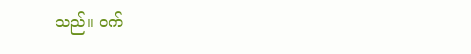သည်။ ဝက်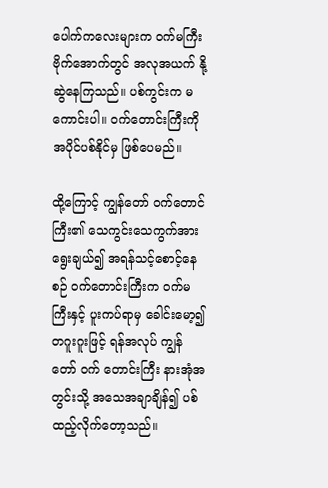ပေါက်ကလေးများက ဝက်မကြီး ဗိုက်အောက်တွင် အလုအယက် နို့ဆွဲနေကြသည်။ ပစ်ကွင်းက မကောင်းပါ။ ဝက်တောင်းကြီးကို အပိုင်ပစ်နိုင်မှ ဖြစ်ပေမည်။

ထို့ကြောင့် ကျွန်တော် ဝက်တောင်ကြီး၏ သေကွင်းသေကွက်အား ရွေးချယ်၍ အရန်သင့်စောင့်နေစဉ် ဝက်တောင်းကြီးက ဝက်မကြီးနှင့် ပူးကပ်ရာမှ ခေါင်းမော့၍ တဂူးဂူးဖြင့် ရန်အလုပ် ကျွန်တော် ဝက် တောင်းကြီး နားအုံအတွင်းသို့ အသေအချာချိန်၍ ပစ်ထည့်လိုက်တော့သည်။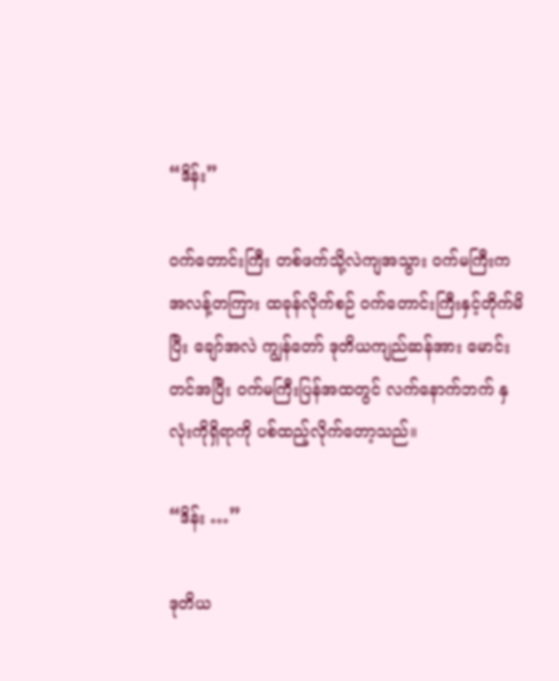“ဒိန်း”

ဝက်တောင်းကြီး တစ်ဖက်သို့လဲကျအသွား ဝက်မကြီးက အလန့်တကြား ထခုန်လိုက်စဉ် ဝက်တောင်းကြီးနှင့်တိုက်မိပြီး ချော်အလဲ ကျွန်တော် ဒုတိယကျည်ဆန်အား မောင်းတင်အပြီး ဝက်မကြီးပြန်အထတွင် လက်နောက်ဘက် နှလုံးကိုရှိရာကို ပစ်ထည့်လိုက်တော့သည်။

“ဒိန်း …”

ဒုတိယ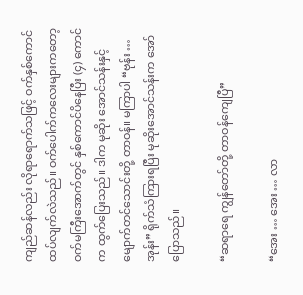ကျည်ဆန်လည်း လိုရာရောက်သဖြင့် ဝက်နှစ်ကောင် ထပ်လျက်လဲသည်။ ဝက်ပေါက်ကလေးများကတော့ ဝက်မကြီးအောက်တွင် နှစ်ကောင်ပိနေပြီး (၄) ကောင်က ထွက်ပြေးသည်။ ဒါက မုဆိုး အောင်သန်းနှင့် မျောက်တင်သောင်းတို့ တာဝန်။ မကြာပါ “ဗုန်း … အုန်း” ရိုက်သံကြားရပြီး မုဆိုးအောင်သန်းက အော်ပြောသည်။

“ဆရာရေ ကျွန်တော်တို့ တာဝန်ကျေပြီ”

“အေး … အေး … လာ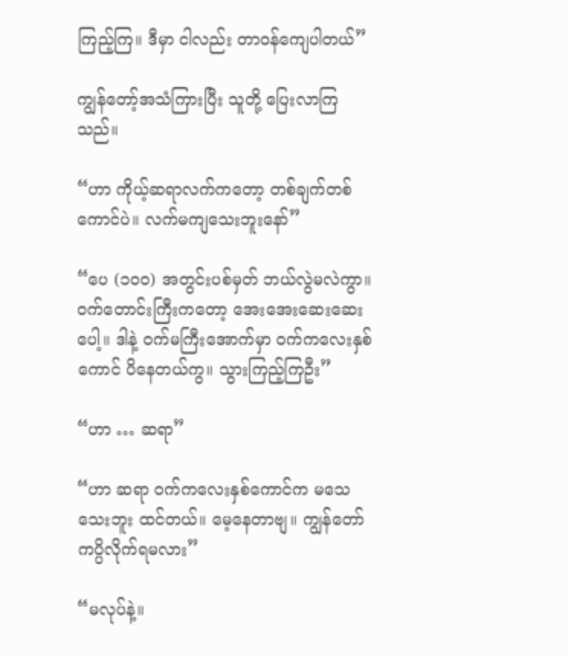ကြည့်ကြ။ ဒီမှာ ငါလည်း တာဝန်ကျေပါတယ်”

ကျွန်တော့်အသံကြားပြီး သူတို့ ပြေးလာကြသည်။

“ဟာ ကိုယ့်ဆရာလက်ကတော့ တစ်ချက်တစ်ကောင်ပဲ။ လက်မကျသေးဘူးနော်”

“ပေ (၁၀၀) အတွင်းပစ်မှတ် ဘယ်လွဲမလဲကွာ။ ဝက်တောင်းကြီးကတော့ အေးအေးဆေးဆေးပေါ့။ ဒါနဲ့ ဝက်မကြီးအောက်မှာ ဝက်ကလေးနှစ်ကောင် ပိနေတယ်ကွ။ သွားကြည့်ကြဦး”

“ဟာ … ဆရာ”

“ဟာ ဆရာ ဝက်ကလေးနှစ်ကောင်က မသေသေးဘူး ထင်တယ်။ မေ့နေတာဗျ။ ကျွန်တော် ကပ္ပိလိုက်ရမလား”

“မလုပ်နဲ့။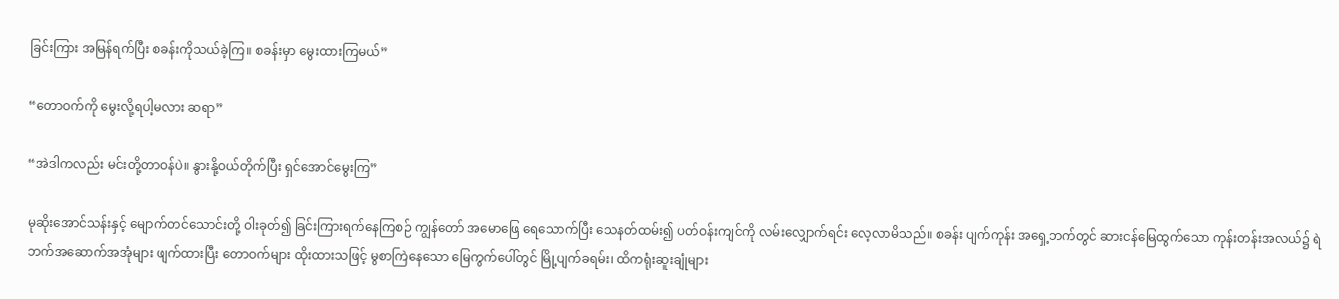ခြင်းကြား အမြန်ရက်ပြီး စခန်းကိုသယ်ခဲ့ကြ။ စခန်းမှာ မွေးထားကြမယ်”

“တောဝက်ကို မွေးလို့ရပါ့မလား ဆရာ”

“အဲဒါကလည်း မင်းတို့တာဝန်ပဲ။ နွားနို့ဝယ်တိုက်ပြီး ရှင်အောင်မွေးကြ”

မုဆိုးအောင်သန်းနှင့် မျောက်တင်သောင်းတို့ ဝါးခုတ်၍ ခြင်းကြားရက်နေကြစဉ် ကျွန်တော် အမောဖြေ ရေသောက်ပြီး သေနတ်ထမ်း၍ ပတ်ဝန်းကျင်ကို လမ်းလျှောက်ရင်း လေ့လာမိသည်။ စခန်း ပျက်ကုန်း အရှေ့ဘက်တွင် ဆားငန်မြေထွက်သော ကုန်းတန်းအလယ်၌ ရဲဘက်အဆောက်အအုံများ ဖျက်ထားပြီး တောဝက်များ ထိုးထားသဖြင့် မွစာကြဲနေသော မြေကွက်ပေါ်တွင် မြို့ပျက်ခရမ်း၊ ထိကရုံးဆူးချုံများ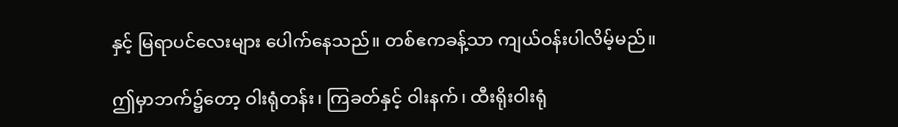နှင့် မြရာပင်လေးများ ပေါက်နေသည်။ တစ်ဧကခန့်သာ ကျယ်ဝန်းပါလိမ့်မည်။

ဤမှာဘက်၌တော့ ဝါးရုံတန်း၊ ကြခတ်နှင့် ဝါးနက်၊ ထီးရိုးဝါးရုံ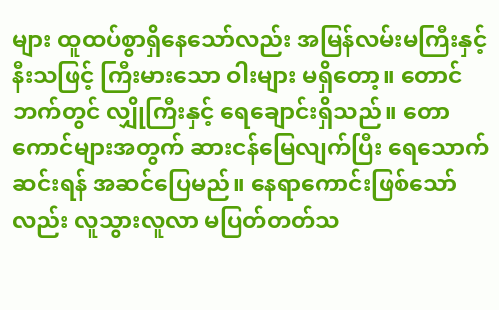များ ထူထပ်စွာရှိနေသော်လည်း အမြန်လမ်းမကြီးနှင့် နီးသဖြင့် ကြီးမားသော ဝါးများ မရှိတော့။ တောင်ဘက်တွင် လျှိုကြီးနှင့် ရေချောင်းရှိသည်။ တောကောင်များအတွက် ဆားငန်မြေလျက်ပြီး ရေသောက်ဆင်းရန် အဆင်ပြေမည်။ နေရာကောင်းဖြစ်သော်လည်း လူသွားလူလာ မပြတ်တတ်သ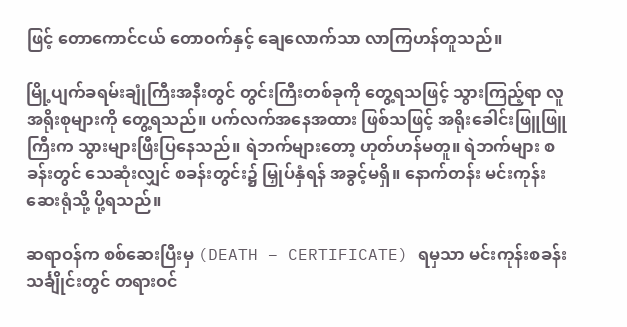ဖြင့် တောကောင်ငယ် တောဝက်နှင့် ချေလောက်သာ လာကြဟန်တူသည်။

မြို့ပျက်ခရမ်းချုံကြီးအနီးတွင် တွင်းကြီးတစ်ခုကို တွေ့ရသဖြင့် သွားကြည့်ရာ လူအရိုးစုများကို တွေ့ရသည်။ ပက်လက်အနေအထား ဖြစ်သဖြင့် အရိုးခေါင်းဖြူဖြူကြီးက သွားများဖြီးပြနေသည်။ ရဲဘက်များတော့ ဟုတ်ဟန်မတူ။ ရဲဘက်များ စခန်းတွင် သေဆုံးလျှင် စခန်းတွင်း၌ မြှုပ်နှံရန် အခွင့်မရှိ။ နောက်တန်း မင်းကုန်းဆေးရုံသို့ ပို့ရသည်။

ဆရာဝန်က စစ်ဆေးပြီးမှ (DEATH – CERTIFICATE) ရမှသာ မင်းကုန်းစခန်းသင်္ချိုင်းတွင် တရားဝင်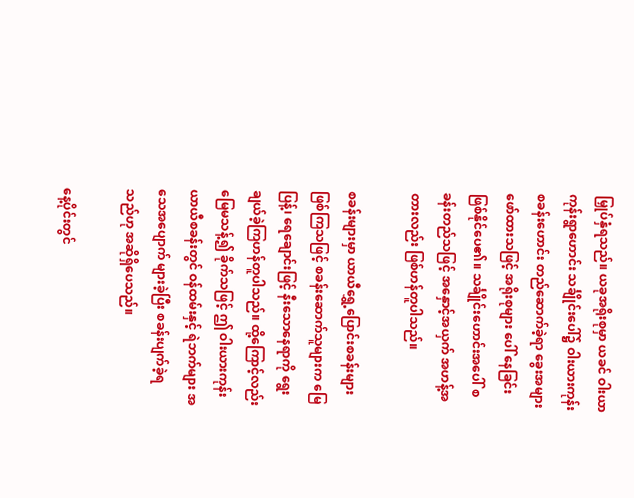မြှုပ်နှံရသည်။ ယခုအရိုးစုမှာ ယခင် ဝါးယာကုန်းရွာဟောင်း သင်္ချိုင်းပေါ်၌ ဝါးယားကုန်း စခန်းဟောင်း တည်ဆောက်ခဲ့ရာ ခွေးအများဖော်ထားသဖြင့် အရိုးစုများ ပေါ် နေခြင်း ဖြစ်နိုင်ပေ၏။ သင်္ချိုင်းဟောင်းအပေါ် စခန်းတည်သဖြင့် အနှောင့်အယှက် အဟန့်အတားလည်း ဖြစ်ဟန်တူပါသည်။

စခန်းများမှာ ယာယီရွှေ့ပြောင်းစခန်းများ ဖြစ်ကြသဖြင့် စခန်းဆောက်သူများက မြေပြန့်၊ ရေချောင်းဖြင့် နီးသောနေရာကို ရွေးချယ်ခဲ့ကြဟန်တူပါသည်။ ထို့ကြောင့်လည်း မြေမသန့်၍ ခိုက်သဖြင့် ဤ ဝါးယားကုန်းယာယီစခန်းတွင် ဝန်ထမ်းနှင့် ရဲဘက်များ အသေအပျောက် များခဲ့ပြီး စခန်းပျက်ခဲ့ရသည်ဟု အဆိုရှိပေသည်။

နေ့ပိုင်းတွင်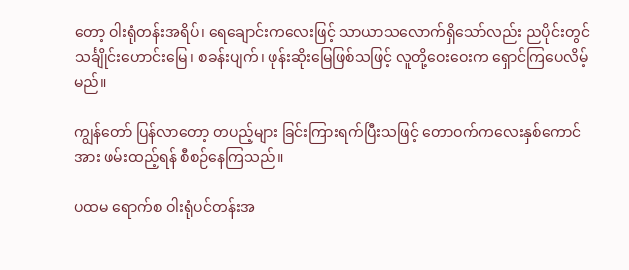တော့ ဝါးရုံတန်းအရိပ်၊ ရေချောင်းကလေးဖြင့် သာယာသလောက်ရှိသော်လည်း ညပိုင်းတွင် သင်္ချိုင်းဟောင်းမြေ၊ စခန်းပျက်၊ ဖုန်းဆိုးမြေဖြစ်သဖြင့် လူတို့ဝေးဝေးက ရှောင်ကြပေလိမ့်မည်။

ကျွန်တော် ပြန်လာတော့ တပည့်များ ခြင်းကြားရက်ပြီးသဖြင့် တောဝက်ကလေးနှစ်ကောင်အား ဖမ်းထည့်ရန် စီစဉ်နေကြသည်။

ပထမ ရောက်စ ဝါးရုံပင်တန်းအ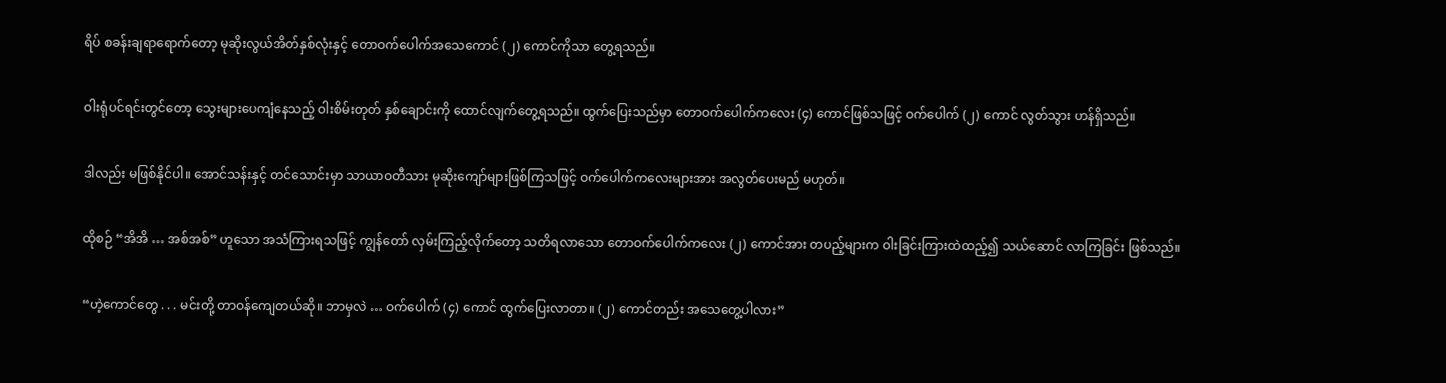ရိပ် စခန်းချရာရောက်တော့ မုဆိုးလွယ်အိတ်နှစ်လုံးနှင့် တောဝက်ပေါက်အသေကောင် (၂) ကောင်ကိုသာ တွေ့ရသည်။

ဝါးရုံပင်ရင်းတွင်တော့ သွေးများပေကျံနေသည့် ဝါးစိမ်းတုတ် နှစ်ချောင်းကို ထောင်လျက်တွေ့ရသည်။ ထွက်ပြေးသည်မှာ တောဝက်ပေါက်ကလေး (၄) ကောင်ဖြစ်သဖြင့် ဝက်ပေါက် (၂) ကောင် လွတ်သွား ဟန်ရှိသည်။

ဒါလည်း မဖြစ်နိုင်ပါ။ အောင်သန်းနှင့် တင်သောင်းမှာ သာယာဝတီသား မုဆိုးကျော်များဖြစ်ကြသဖြင့် ဝက်ပေါက်ကလေးများအား အလွတ်ပေးမည် မဟုတ်။

ထိုစဉ် “အိအိ … အစ်အစ်” ဟူသော အသံကြားရသဖြင့် ကျွန်တော် လှမ်းကြည့်လိုက်တော့ သတိရလာသော တောဝက်ပေါက်ကလေး (၂) ကောင်အား တပည့်များက ဝါးခြင်းကြားထဲထည့်၍ သယ်ဆောင် လာကြခြင်း ဖြစ်သည်။

“ဟဲ့ကောင်တွေ . . . မင်းတို့ တာဝန်ကျေတယ်ဆို။ ဘာမှလဲ … ဝက်ပေါက် (၄) ကောင် ထွက်ပြေးလာတာ။ (၂) ကောင်တည်း အသေတွေ့ပါလား”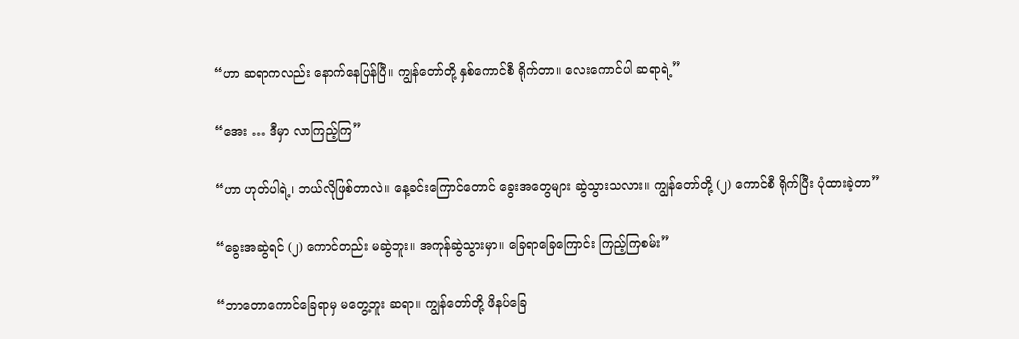“ဟာ ဆရာကလည်း နောက်နေပြန်ပြီ။ ကျွန်တော်တို့ နှစ်ကောင်စီ ရိုက်တာ။ လေးကောင်ပါ ဆရာရဲ့”

“အေး … ဒီမှာ လာကြည့်ကြ”

“ဟာ ဟုတ်ပါရဲ့၊ ဘယ်လိုဖြစ်တာလဲ။ နေ့ခင်းကြောင်တောင် ခွေးအတွေများ ဆွဲသွားသလား။ ကျွန်တော်တို့ (၂) ကောင်စီ ရိုက်ပြီး ပုံထားခဲ့တာ”

“ခွေးအဆွဲရင် (၂) ကောင်တည်း မဆွဲဘူး။ အကုန်ဆွဲသွားမှာ။ ခြေရာခြေကြောင်း ကြည့်ကြစမ်း”

“ဘာတောကောင်ခြေရာမှ မတွေ့ဘူး ဆရာ။ ကျွန်တော်တို့ ဖိနပ်ခြေ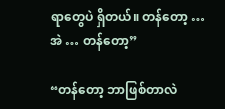ရာတွေပဲ ရှိတယ်။ တန်တော့ … အဲ … တန်တော့”

“တန်တော့ ဘာဖြစ်တာလဲ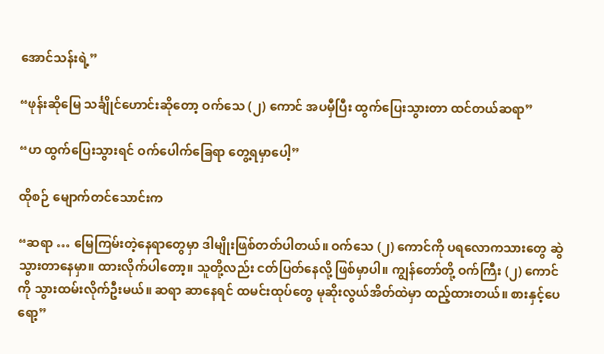အောင်သန်းရဲ့”

“ဖုန်းဆိုမြေ သင်္ချိုင်ဟောင်းဆိုတော့ ဝက်သေ (၂) ကောင် အပမှီပြီး ထွက်ပြေးသွားတာ ထင်တယ်ဆရာ”

“ဟ ထွက်ပြေးသွားရင် ဝက်ပေါက်ခြေရာ တွေ့ရမှာပေါ့”

ထိုစဉ် မျောက်တင်သောင်းက

“ဆရာ … မြေကြမ်းတဲ့နေရာတွေမှာ ဒါမျိုးဖြစ်တတ်ပါတယ်။ ဝက်သေ (၂) ကောင်ကို ပရလောကသားတွေ ဆွဲသွားတာနေမှာ။ ထားလိုက်ပါတော့။ သူတို့လည်း ငတ်ပြတ်နေလို့ ဖြစ်မှာပါ။ ကျွန်တော်တို့ ဝက်ကြီး (၂) ကောင်ကို သွားထမ်းလိုက်ဦးမယ်။ ဆရာ ဆာနေရင် ထမင်းထုပ်တွေ မုဆိုးလွယ်အိတ်ထဲမှာ ထည့်ထားတယ်။ စားနှင့်ပေရော့”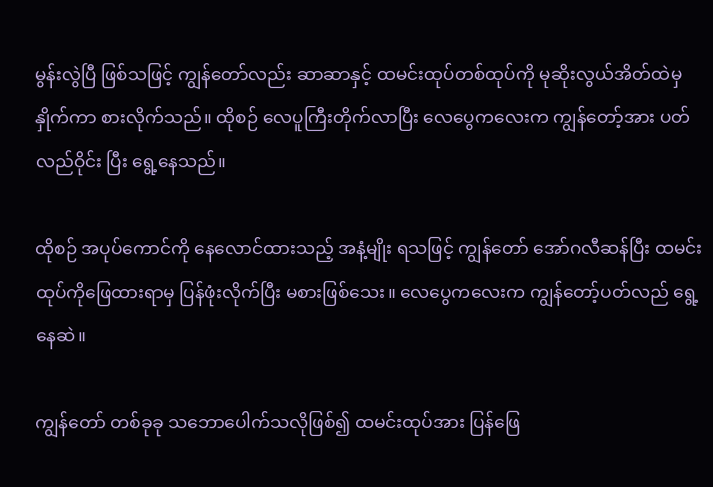မွန်းလွဲပြီ ဖြစ်သဖြင့် ကျွန်တော်လည်း ဆာဆာနှင့် ထမင်းထုပ်တစ်ထုပ်ကို မုဆိုးလွယ်အိတ်ထဲမှ နှိုက်ကာ စားလိုက်သည်။ ထိုစဉ် လေပူကြီးတိုက်လာပြီး လေပွေကလေးက ကျွန်တော့်အား ပတ်လည်ဝိုင်း ပြီး ရွေ့နေသည်။

ထိုစဉ် အပုပ်ကောင်ကို နေလောင်ထားသည့် အနံ့မျိုး ရသဖြင့် ကျွန်တော် အော်ဂလီဆန်ပြီး ထမင်းထုပ်ကိုဖြေထားရာမှ ပြန်ဖုံးလိုက်ပြီး မစားဖြစ်သေး။ လေပွေကလေးက ကျွန်တော့်ပတ်လည် ရွေ့နေဆဲ။

ကျွန်တော် တစ်ခုခု သဘောပေါက်သလိုဖြစ်၍ ထမင်းထုပ်အား ပြန်ဖြေ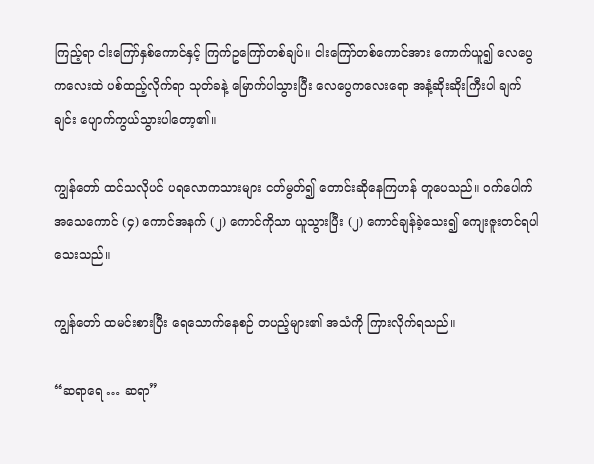ကြည့်ရာ ငါးကြော်နှစ်ကောင်နှင့် ကြက်ဥကြော်တစ်ချပ်။ ငါးကြော်တစ်ကောင်အား ကောက်ယူ၍ လေပွေကလေးထဲ ပစ်ထည့်လိုက်ရာ သုတ်ခနဲ့ မြောက်ပါသွားပြီး လေပွေကလေးရော အနံ့ဆိုးဆိုးကြီးပါ ချက်ချင်း ပျောက်ကွယ်သွားပါတော့၏။

ကျွန်တော် ထင်သလိုပင် ပရလောကသားများ ငတ်မွတ်၍ တောင်းဆိုနေကြဟန် တူပေသည်။ ဝက်ပေါက်အသေကောင် (၄) ကောင်အနက် (၂) ကောင်ကိုသာ ယူသွားပြီး (၂) ကောင်ချန်ခဲ့သေး၍ ကျေးဇူးတင်ရပါသေးသည်။

ကျွန်တော် ထမင်းစားပြီး ရေသောက်နေစဉ် တပည့်များ၏ အသံကို ကြားလိုက်ရသည်။

“ဆရာရေ … ဆရာ”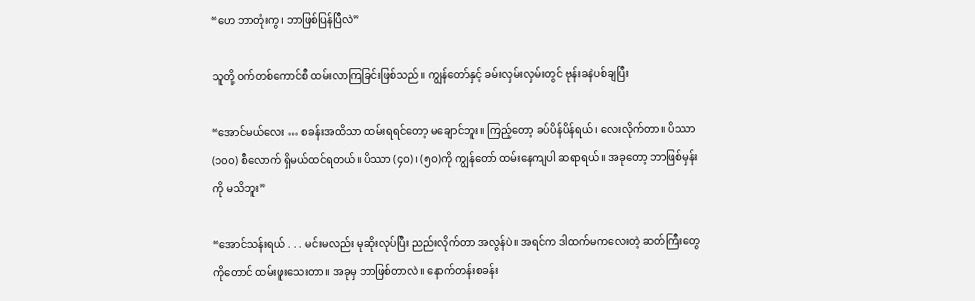“ဟေ ဘာတုံးကွ၊ ဘာဖြစ်ပြန်ပြီလဲ”

သူတို့ ဝက်တစ်ကောင်စီ ထမ်းလာကြခြင်းဖြစ်သည်။ ကျွန်တော်နှင့် ခမ်းလှမ်းလှမ်းတွင် ဗုန်းခနဲပစ်ချပြီး

“အောင်မယ်လေး … စခန်းအထိသာ ထမ်းရရင်တော့ မချောင်ဘူး။ ကြည့်တော့ ခပ်ပိန်ပိန်ရယ်၊ လေးလိုက်တာ။ ပိဿာ (၁၀၀) စီလောက် ရှိမယ်ထင်ရတယ်။ ပိဿာ (၄ဝ)၊ (၅ဝ)ကို ကျွန်တော် ထမ်းနေကျပါ ဆရာရယ်။ အခုတော့ ဘာဖြစ်မှန်းကို မသိဘူး”

“အောင်သန်းရယ် . . . မင်းမလည်း မုဆိုးလုပ်ပြီး ညည်းလိုက်တာ အလွန်ပဲ။ အရင်က ဒါထက်မကလေးတဲ့ ဆတ်ကြီးတွေကိုတောင် ထမ်းဖူးသေးတာ။ အခုမှ ဘာဖြစ်တာလဲ။ နောက်တန်းစခန်း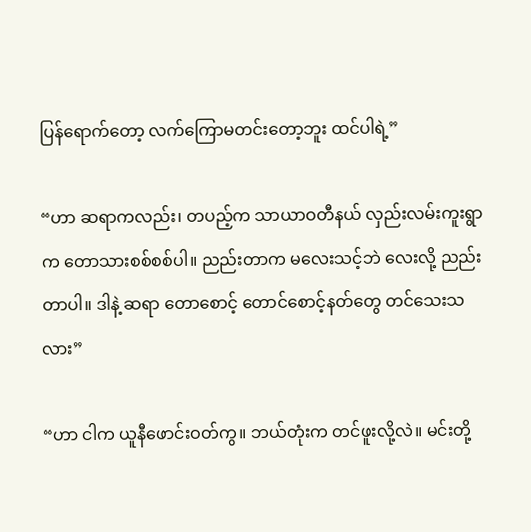ပြန်ရောက်တော့ လက်ကြောမတင်းတော့ဘူး ထင်ပါရဲ့”

“ဟာ ဆရာကလည်း၊ တပည့်က သာယာဝတီနယ် လှည်းလမ်းကူးရွာက တောသားစစ်စစ်ပါ။ ညည်းတာက မလေးသင့်ဘဲ လေးလို့ ညည်းတာပါ။ ဒါနဲ့ ဆရာ တောစောင့် တောင်စောင့်နတ်တွေ တင်သေးသလား”

“ဟာ ငါက ယူနီဖောင်းဝတ်ကွ။ ဘယ်တုံးက တင်ဖူးလို့လဲ။ မင်းတို့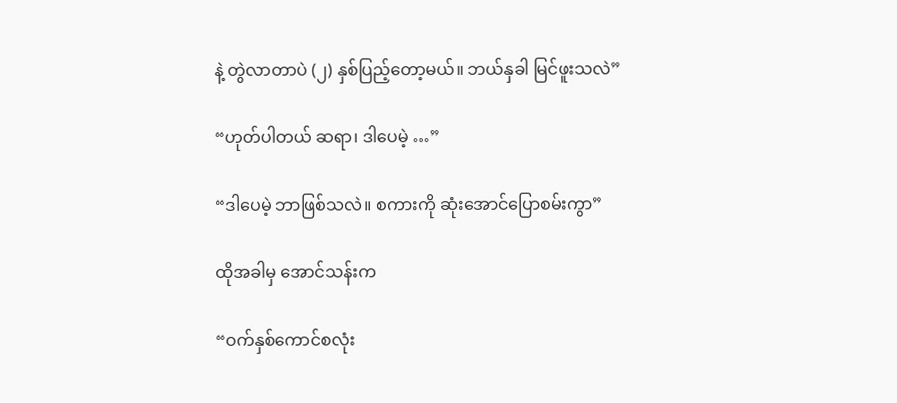နဲ့ တွဲလာတာပဲ (၂) နှစ်ပြည့်တော့မယ်။ ဘယ်နှခါ မြင်ဖူးသလဲ”

“ဟုတ်ပါတယ် ဆရာ၊ ဒါပေမဲ့ …”

“ဒါပေမဲ့ ဘာဖြစ်သလဲ။ စကားကို ဆုံးအောင်ပြောစမ်းကွာ”

ထိုအခါမှ အောင်သန်းက

“ဝက်နှစ်ကောင်စလုံး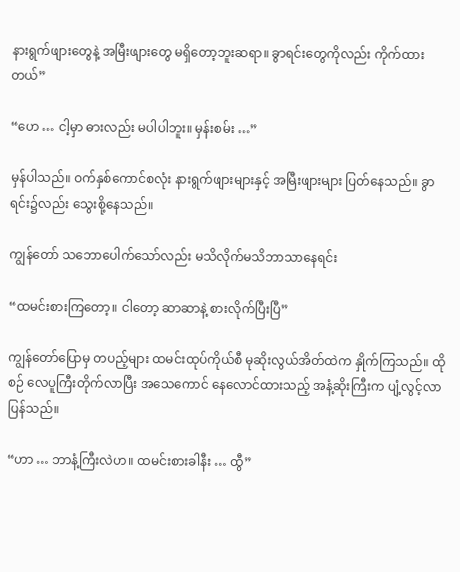နားရွက်ဖျားတွေနဲ့ အမြီးဖျားတွေ မရှိတော့ဘူးဆရာ။ ခွာရင်းတွေကိုလည်း ကိုက်ထားတယ်”

“ဟေ … ငါ့မှာ ဓားလည်း မပါပါဘူး။ မှန်းစမ်း …”

မှန်ပါသည်။ ဝက်နှစ်ကောင်စလုံး နားရွက်ဖျားများနှင့် အမြီးဖျားများ ပြတ်နေသည်။ ခွာရင်း၌လည်း သွေးစို့နေသည်။

ကျွန်တော် သဘောပေါက်သော်လည်း မသိလိုက်မသိဘာသာနေရင်း

“ထမင်းစားကြတော့။ ငါတော့ ဆာဆာနဲ့ စားလိုက်ပြီးပြီ”

ကျွန်တော်ပြောမှ တပည့်များ ထမင်းထုပ်ကိုယ်စီ မုဆိုးလွယ်အိတ်ထဲက နှိုက်ကြသည်။ ထိုစဉ် လေပူကြီးတိုက်လာပြီး အသေကောင် နေလောင်ထားသည့် အနံ့ဆိုးကြီးက ပျံ့လွင့်လာပြန်သည်။

“ဟာ … ဘာနံ့ကြီးလဲဟ။ ထမင်းစားခါနီး … ထွီ”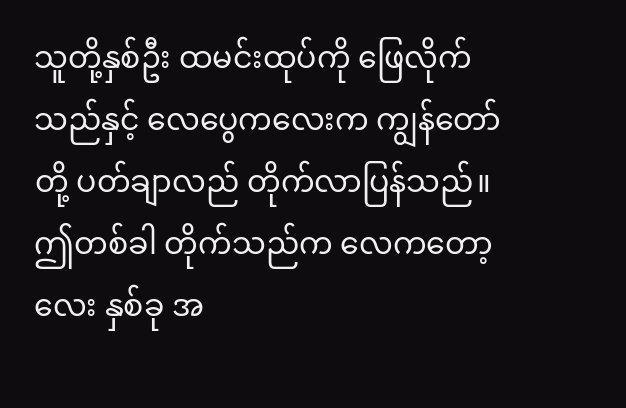သူတို့နှစ်ဦး ထမင်းထုပ်ကို ဖြေလိုက်သည်နှင့် လေပွေကလေးက ကျွန်တော်တို့ ပတ်ချာလည် တိုက်လာပြန်သည်။ ဤတစ်ခါ တိုက်သည်က လေကတော့လေး နှစ်ခု အ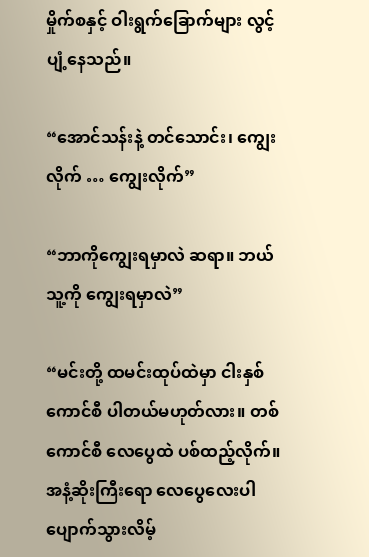မှိုက်စနှင့် ဝါးရွက်ခြောက်များ လွင့်ပျံ့နေသည်။

“အောင်သန်းနဲ့ တင်သောင်း၊ ကျွေးလိုက် … ကျွေးလိုက်”

“ဘာကိုကျွေးရမှာလဲ ဆရာ။ ဘယ်သူ့ကို ကျွေးရမှာလဲ”

“မင်းတို့ ထမင်းထုပ်ထဲမှာ ငါးနှစ်ကောင်စီ ပါတယ်မဟုတ်လား။ တစ်ကောင်စီ လေပွေထဲ ပစ်ထည့်လိုက်။ အနံ့ဆိုးကြီးရော လေပွေလေးပါ ပျောက်သွားလိမ့်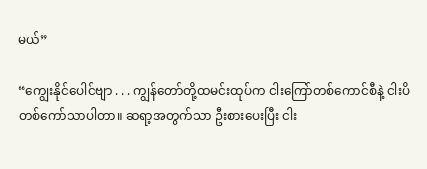မယ်”

“ကျွေးနိုင်ပေါင်ဗျာ . . . ကျွန်တော်တို့ထမင်းထုပ်က ငါးကြော်တစ်ကောင်စီနဲ့ ငါးပိတစ်ကော်သာပါတာ။ ဆရာ့အတွက်သာ ဦးစားပေးပြီး ငါး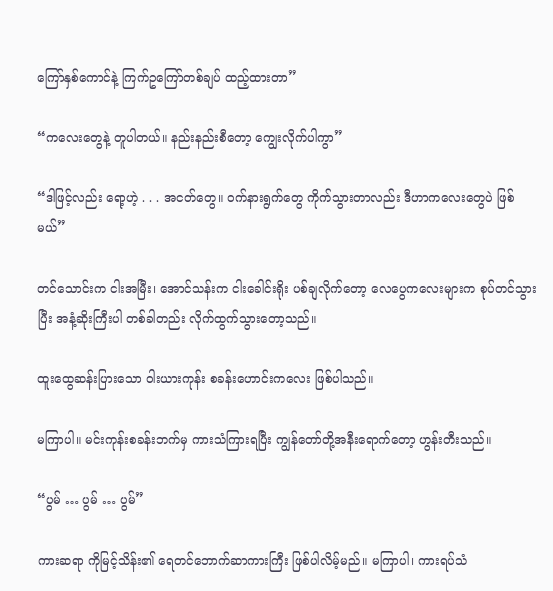ကြော်နှစ်ကောင်နဲ့ ကြက်ဥကြော်တစ်ချပ် ထည့်ထားတာ”

“ကလေးတွေနဲ့ တူပါတယ်။ နည်းနည်းစီတော့ ကျွေးလိုက်ပါကွာ”

“ဒါဖြင့်လည်း ရော့ဟဲ့ . . . အငတ်တွေ။ ဝက်နားရွက်တွေ ကိုက်သွားတာလည်း ဒီဟာကလေးတွေပဲ ဖြစ်မယ်”

တင်သောင်းက ငါးအမြီး၊ အောင်သန်းက ငါးခေါင်းရိုး ပစ်ချလိုက်တော့ လေပွေကလေးများက စုပ်တင်သွားပြီး အနံ့ဆိုးကြီးပါ တစ်ခါတည်း လိုက်ထွက်သွားတော့သည်။

ထူးထွေဆန်းပြားသော ဝါးယားကုန်း စခန်းဟောင်းကလေး ဖြစ်ပါသည်။

မကြာပါ။ မင်းကုန်းစခန်းဘက်မှ ကားသံကြားရပြီး ကျွန်တော်တို့အနီးရောက်တော့ ဟွန်းတီးသည်။

“ပွမ် … ပွမ် … ပွမ်”

ကားဆရာ ကိုမြင့်သိန်း၏ ရေတင်ဘောက်ဆာကားကြီး ဖြစ်ပါလိမ့်မည်။ မကြာပါ၊ ကားရပ်သံ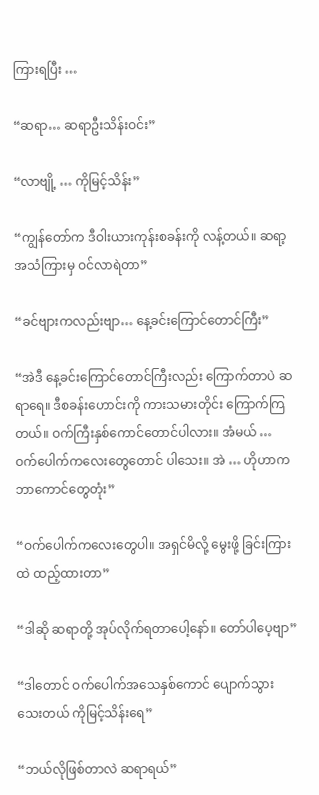ကြားရပြီး …

“ဆရာ… ဆရာဦးသိန်းဝင်း”

“လာဗျို့ … ကိုမြင့်သိန်း”

“ကျွန်တော်က ဒီဝါးယားကုန်းစခန်းကို လန့်တယ်။ ဆရာ့အသံကြားမှ ဝင်လာရဲတာ”

“ခင်ဗျားကလည်းဗျာ… နေ့ခင်းကြောင်တောင်ကြီး”

“အဲဒီ နေ့ခင်းကြောင်တောင်ကြီးလည်း ကြောက်တာပဲ ဆရာရေ။ ဒီစခန်းဟောင်းကို ကားသမားတိုင်း ကြောက်ကြတယ်။ ဝက်ကြီးနှစ်ကောင်တောင်ပါလား။ အံမယ် … ဝက်ပေါက်ကလေးတွေတောင် ပါသေး။ အဲ … ဟိုဟာက ဘာကောင်တွေတုံး”

“ဝက်ပေါက်ကလေးတွေပါ။ အရှင်မိလို့ မွေးဖို့ ခြင်းကြားထဲ ထည့်ထားတာ”

“ဒါဆို ဆရာတို့ အုပ်လိုက်ရတာပေါ့နော်။ တော်ပါပေ့ဗျာ”

“ဒါတောင် ဝက်ပေါက်အသေနှစ်ကောင် ပျောက်သွားသေးတယ် ကိုမြင့်သိန်းရေ”

“ဘယ်လိုဖြစ်တာလဲ ဆရာရယ်”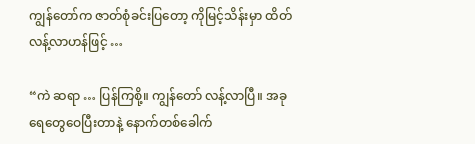ကျွန်တော်က ဇာတ်စုံခင်းပြတော့ ကိုမြင့်သိန်းမှာ ထိတ်လန့်လာဟန်ဖြင့် …

“ကဲ ဆရာ … ပြန်ကြစို့။ ကျွန်တော် လန့်လာပြီ။ အခု ရေတွေဝေပြီးတာနဲ့ နောက်တစ်ခေါက်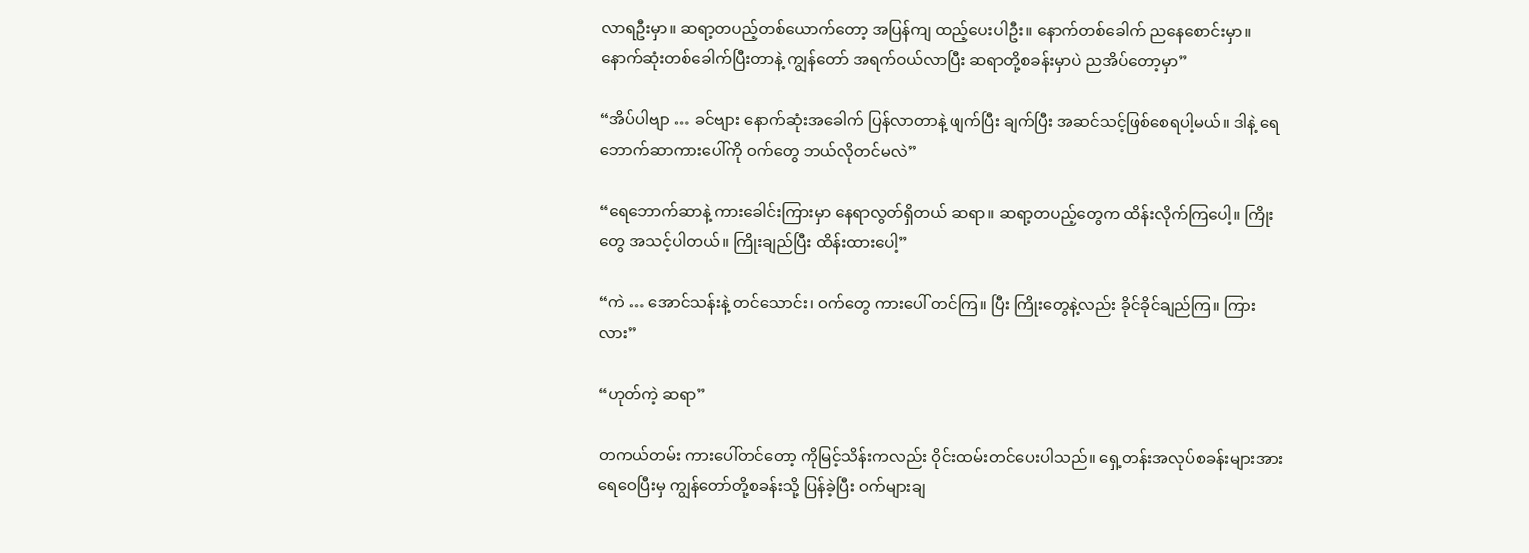လာရဦးမှာ။ ဆရာ့တပည့်တစ်ယောက်တော့ အပြန်ကျ ထည့်ပေးပါဦး။ နောက်တစ်ခေါက် ညနေစောင်းမှာ။ နောက်ဆုံးတစ်ခေါက်ပြီးတာနဲ့ ကျွန်တော် အရက်ဝယ်လာပြီး ဆရာတို့စခန်းမှာပဲ ညအိပ်တော့မှာ”

“အိပ်ပါဗျာ … ခင်ဗျား နောက်ဆုံးအခေါက် ပြန်လာတာနဲ့ ဖျက်ပြီး ချက်ပြီး အဆင်သင့်ဖြစ်စေရပါ့မယ်။ ဒါနဲ့ ရေဘောက်ဆာကားပေါ်ကို ဝက်တွေ ဘယ်လိုတင်မလဲ”

“ရေဘောက်ဆာနဲ့ ကားခေါင်းကြားမှာ နေရာလွတ်ရှိတယ် ဆရာ။ ဆရာ့တပည့်တွေက ထိန်းလိုက်ကြပေါ့။ ကြိုးတွေ အသင့်ပါတယ်။ ကြိုးချည်ပြီး ထိန်းထားပေါ့”

“ကဲ … အောင်သန်းနဲ့ တင်သောင်း၊ ဝက်တွေ ကားပေါ် တင်ကြ။ ပြီး ကြိုးတွေနဲ့လည်း ခိုင်ခိုင်ချည်ကြ။ ကြားလား”

“ဟုတ်ကဲ့ ဆရာ”

တကယ်တမ်း ကားပေါ်တင်တော့ ကိုမြင့်သိန်းကလည်း ဝိုင်းထမ်းတင်ပေးပါသည်။ ရှေ့တန်းအလုပ်စခန်းများအား ရေဝေပြီးမှ ကျွန်တော်တို့စခန်းသို့ ပြန်ခဲ့ပြီး ဝက်များချ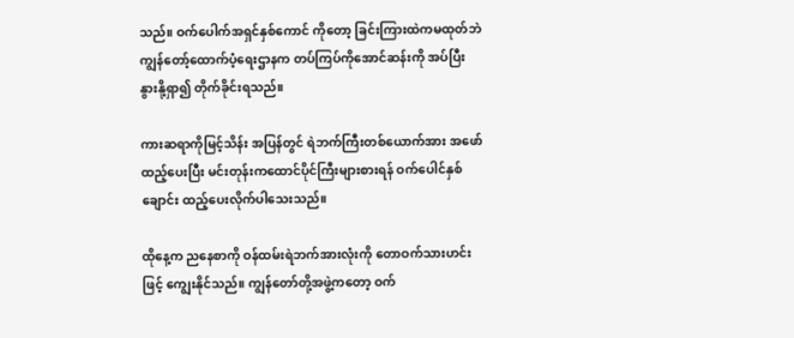သည်။ ဝက်ပေါက်အရှင်နှစ်ကောင် ကိုတော့ ခြင်းကြားထဲကမထုတ်ဘဲ ကျွန်တော့်ထောက်ပံ့ရေးဌာနက တပ်ကြပ်ကိုအောင်ဆန်းကို အပ်ပြီး နွားနို့ရှာ၍ တိုက်ခိုင်းရသည်။

ကားဆရာကိုမြင့်သိန်း အပြန်တွင် ရဲဘက်ကြီးတစ်ယောက်အား အဖော်ထည့်ပေးပြီး မင်းတုန်းကထောင်ပိုင်ကြီးများစားရန် ဝက်ပေါင်နှစ်ချောင်း ထည့်ပေးလိုက်ပါသေးသည်။

ထိုနေ့က ညနေစာကို ဝန်ထမ်းရဲဘက်အားလုံးကို တောဝက်သားဟင်းဖြင့် ကျွေးနိုင်သည်။ ကျွန်တော်တို့အဖွဲ့ကတော့ ဝက်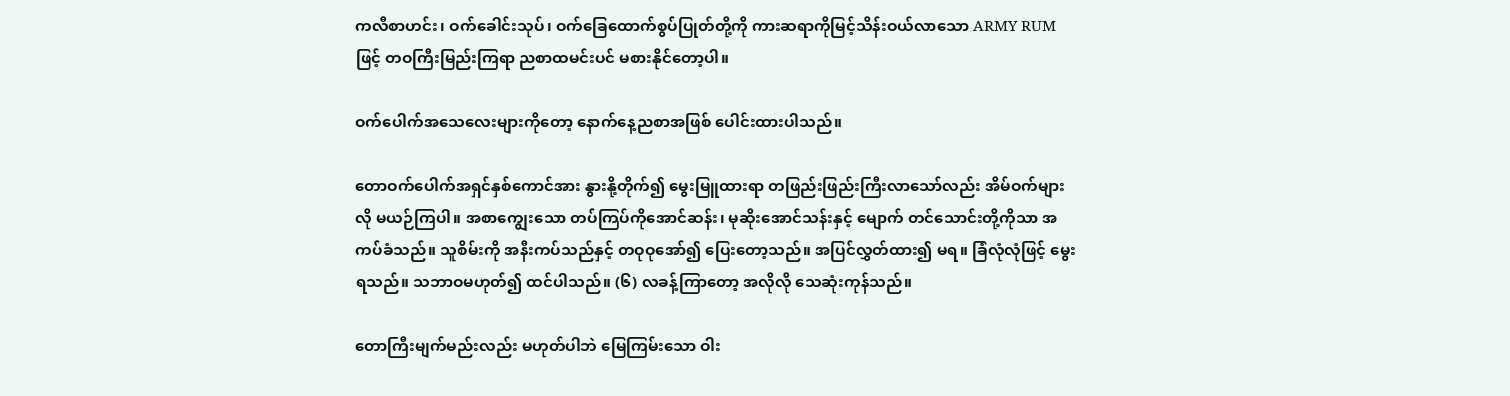ကလီစာဟင်း၊ ဝက်ခေါင်းသုပ်၊ ဝက်ခြေထောက်စွပ်ပြုတ်တို့ကို ကားဆရာကိုမြင့်သိန်းဝယ်လာသော ARMY RUM ဖြင့် တဝကြီးမြည်းကြရာ ညစာထမင်းပင် မစားနိုင်တော့ပါ။

ဝက်ပေါက်အသေလေးများကိုတော့ နောက်နေ့ညစာအဖြစ် ပေါင်းထားပါသည်။

တောဝက်ပေါက်အရှင်နှစ်ကောင်အား နွားနို့တိုက်၍ မွေးမြူထားရာ တဖြည်းဖြည်းကြီးလာသော်လည်း အိမ်ဝက်များလို မယဉ်ကြပါ။ အစာကျွေးသော တပ်ကြပ်ကိုအောင်ဆန်း၊ မုဆိုးအောင်သန်းနှင့် မျောက် တင်သောင်းတို့ကိုသာ အကပ်ခံသည်။ သူစိမ်းကို အနီးကပ်သည်နှင့် တဝုဝုအော်၍ ပြေးတော့သည်။ အပြင်လွှတ်ထား၍ မရ။ ခြံလုံလုံဖြင့် မွေးရသည်။ သဘာဝမဟုတ်၍ ထင်ပါသည်။ (၆) လခန့်ကြာတော့ အလိုလို သေဆုံးကုန်သည်။

တောကြီးမျက်မည်းလည်း မဟုတ်ပါဘဲ မြေကြမ်းသော ဝါး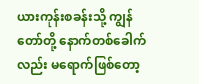ယားကုန်းစခန်းသို့ ကျွန်တော်တို့ နောက်တစ်ခေါက်လည်း မရောက်ဖြစ်တော့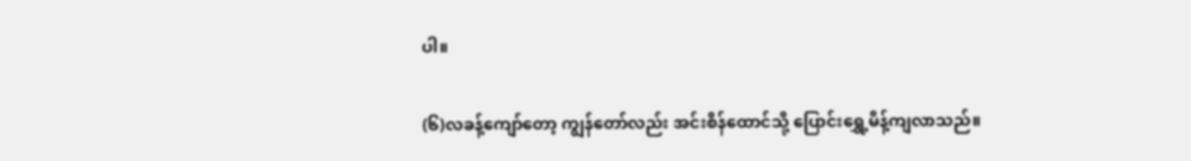ပါ။

(၆)လခန့်ကျော်တော့ ကျွန်တော်လည်း အင်းစိန်ထောင်သို့ ပြောင်းရွှေ့မိန့်ကျလာသည်။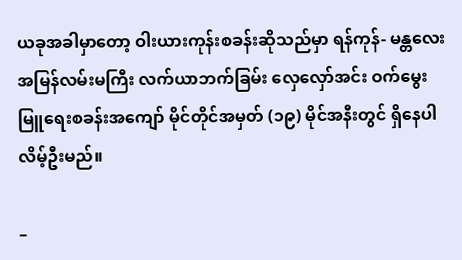ယခုအခါမှာတော့ ဝါးယားကုန်းစခန်းဆိုသည်မှာ ရန်ကုန်- မန္တလေး အမြန်လမ်းမကြီး လက်ယာဘက်ခြမ်း လှေလှော်အင်း ဝက်မွေးမြူရေးစခန်းအကျော် မိုင်တိုင်အမှတ် (၁၉) မိုင်အနီးတွင် ရှိနေပါ လိမ့်ဦးမည်။

–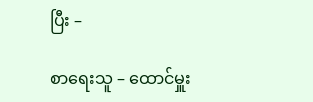ပြီး –

စာရေးသူ – ထောင်မှူး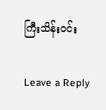ကြီးသိန်းဝင်း

Leave a Reply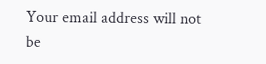Your email address will not be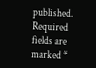published. Required fields are marked *